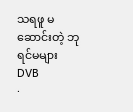သရဖူ မဆောင်းတဲ့ ဘုရင်မများ
DVB
·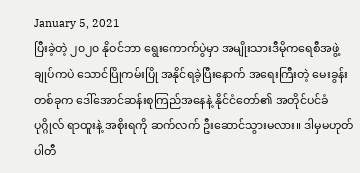January 5, 2021
ပြီးခဲ့တဲ့ ၂၀၂၀ နိုဝင်ဘာ ရွေးကောက်ပွဲမှာ အမျိုးသားဒီမိုကရေစီအဖွဲ့ချုပ်ကပဲ သောင်ပြိုကမ်းပြို အနိုင်ရခဲ့ပြီးနောက် အရေးကြီးတဲ့ မေးခွန်းတစ်ခုက ဒေါ်အောင်ဆန်းစုကြည်အနေနဲ့ နိုင်ငံတော်၏ အတိုင်ပင်ခံပုဂ္ဂိုလ် ရာထူးနဲ့ အစိုးရကို ဆက်လက် ဦးဆောင်သွားမလား။ ဒါမှမဟုတ် ပါတီ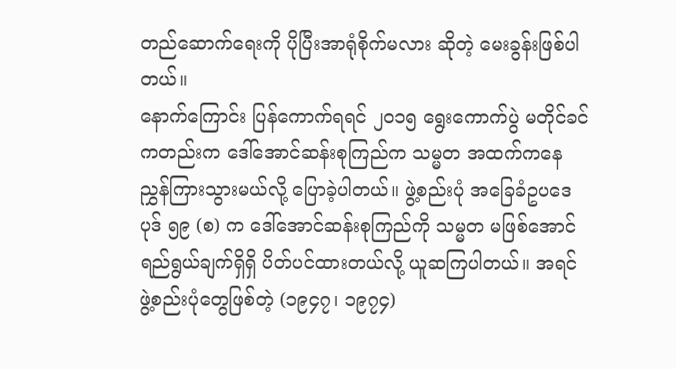တည်ဆောက်ရေးကို ပိုပြီးအာရုံစိုက်မလား ဆိုတဲ့ မေးခွန်းဖြစ်ပါတယ်။
နောက်ကြောင်း ပြန်ကောက်ရရင် ၂၀၁၅ ရွေးကောက်ပွဲ မတိုင်ခင်ကတည်းက ဒေါ်အောင်ဆန်းစုကြည်က သမ္မတ အထက်ကနေ ညွှန်ကြားသွားမယ်လို့ ပြောခဲ့ပါတယ်။ ဖွဲ့စည်းပုံ အခြေခံဥပဒေ ပုဒ် ၅၉ (စ) က ဒေါ်အောင်ဆန်းစုကြည်ကို သမ္မတ မဖြစ်အောင် ရည်ရွယ်ချက်ရှိရှိ ပိတ်ပင်ထားတယ်လို့ ယူဆကြပါတယ်။ အရင် ဖွဲ့စည်းပုံတွေဖြစ်တဲ့ (၁၉၄၇၊ ၁၉၇၄)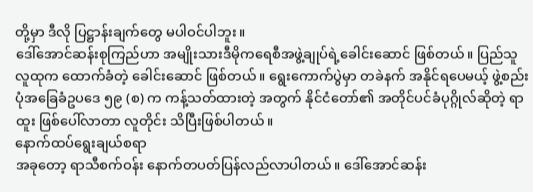တို့မှာ ဒီလို ပြဋ္ဌာန်းချက်တွေ မပါဝင်ပါဘူး။
ဒေါ်အောင်ဆန်းစုကြည်ဟာ အမျိုးသားဒီမိုကရေစီအဖွဲ့ချုပ်ရဲ့ခေါင်းဆောင် ဖြစ်တယ်။ ပြည်သူလူထုက ထောက်ခံတဲ့ ခေါင်းဆောင် ဖြစ်တယ်။ ရွေးကောက်ပွဲမှာ တခဲနက် အနိုင်ရပေမယ့် ဖွဲ့စည်းပုံအခြေခံဥပဒေ ၅၉ (စ) က ကန့်သတ်ထားတဲ့ အတွက် နိုင်ငံတော်၏ အတိုင်ပင်ခံပုဂ္ဂိုလ်ဆိုတဲ့ ရာထူး ဖြစ်ပေါ်လာတာ လူတိုင်း သိပြီးဖြစ်ပါတယ်။
နောက်ထပ်ရွေးချယ်စရာ
အခုတော့ ရာသီစက်ဝန်း နောက်တပတ်ပြန်လည်လာပါတယ်။ ဒေါ်အောင်ဆန်း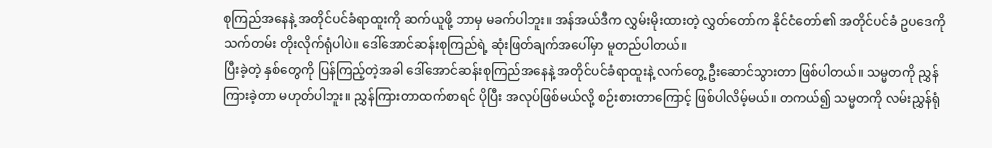စုကြည်အနေနဲ့ အတိုင်ပင်ခံရာထူးကို ဆက်ယူဖို့ ဘာမှ မခက်ပါဘူး။ အန်အယ်ဒီက လွှမ်းမိုးထားတဲ့ လွှတ်တော်က နိုင်ငံတော်၏ အတိုင်ပင်ခံ ဥပဒေကို သက်တမ်း တိုးလိုက်ရုံပါပဲ။ ဒေါ်အောင်ဆန်းစုကြည်ရဲ့ ဆုံးဖြတ်ချက်အပေါ်မှာ မူတည်ပါတယ်။
ပြီးခဲ့တဲ့ နှစ်တွေကို ပြန်ကြည့်တဲ့အခါ ဒေါ်အောင်ဆန်းစုကြည်အနေနဲ့ အတိုင်ပင်ခံရာထူးနဲ့ လက်တွေ့ ဦးဆောင်သွားတာ ဖြစ်ပါတယ်။ သမ္မတကို ညွှန်ကြားခဲ့တာ မဟုတ်ပါဘူး။ ညွှန်ကြားတာထက်စာရင် ပိုပြီး အလုပ်ဖြစ်မယ်လို့ စဉ်းစားတာကြောင့် ဖြစ်ပါလိမ့်မယ်။ တကယ်၍ သမ္မတကို လမ်းညွှန်ရုံ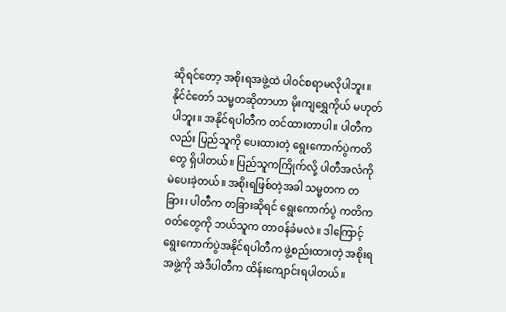ဆိုရင်တော့ အစိုးရအဖွဲ့ထဲ ပါဝင်စရာမလိုပါဘူး။
နိုင်ငံတော် သမ္မတဆိုတာဟာ မိုးကျရွှေကိုယ် မဟုတ်ပါဘူး။ အနိုင်ရပါတီက တင်ထားတာပါ။ ပါတီကလည်း ပြည်သူကို ပေးထားတဲ့ ရွေးကောက်ပွဲကတိတွေ ရှိပါတယ်။ ပြည်သူကကြိုက်လို့ ပါတီအလံကို မဲပေးခဲ့တယ်။ အစိုးရဖြစ်တဲ့အခါ သမ္မတက တခြား၊ ပါတီက တခြားဆိုရင် ရွေးကောက်ပွဲ ကတိကဝတ်တွေကို ဘယ်သူက တာဝန်ခံမလဲ။ ဒါကြောင့် ရွေးကောက်ပွဲအနိုင်ရပါတီက ဖွဲ့စည်းထားတဲ့ အစိုးရအဖွဲ့ကို အဲဒီပါတီက ထိန်းကျောင်းရပါတယ်။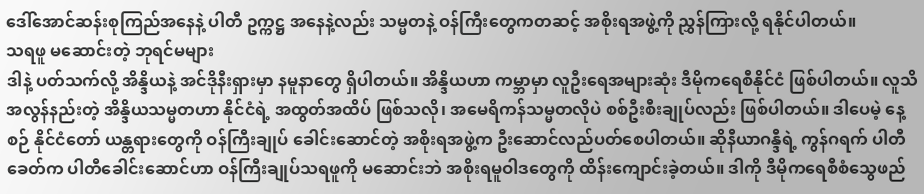ဒေါ်အောင်ဆန်းစုကြည်အနေနဲ့ ပါတီ ဥက္ကဋ္ဌ အနေနဲ့လည်း သမ္မတနဲ့ ဝန်ကြီးတွေကတဆင့် အစိုးရအဖွဲ့ကို ညွှန်ကြားလို့ ရနိုင်ပါတယ်။
သရဖူ မဆောင်းတဲ့ ဘုရင်မများ
ဒါနဲ့ ပတ်သက်လို့ အိန္ဒိယနဲ့ အင်ဒိုနီးရှားမှာ နမူနာတွေ ရှိပါတယ်။ အိန္ဒိယဟာ ကမ္ဘာမှာ လူဦးရေအများဆုံး ဒီမိုကရေစီနိုင်ငံ ဖြစ်ပါတယ်။ လူသိအလွန်နည်းတဲ့ အိန္ဒိယသမ္မတဟာ နိုင်ငံရဲ့ အထွတ်အထိပ် ဖြစ်သလို၊ အမေရိကန်သမ္မတလိုပဲ စစ်ဦးစီးချုပ်လည်း ဖြစ်ပါတယ်။ ဒါပေမဲ့ နေ့စဉ် နိုင်ငံတော် ယန္တရားတွေကို ဝန်ကြီးချုပ် ခေါင်းဆောင်တဲ့ အစိုးရအဖွဲ့က ဦးဆောင်လည်ပတ်စေပါတယ်။ ဆိုနီယာဂန္ဒီရဲ့ ကွန်ဂရက် ပါတီခေတ်က ပါတီခေါင်းဆောင်ဟာ ဝန်ကြီးချုပ်သရဖူကို မဆောင်းဘဲ အစိုးရမူဝါဒတွေကို ထိန်းကျောင်းခဲ့တယ်။ ဒါကို ဒီမိုကရေစီစံသွေဖည်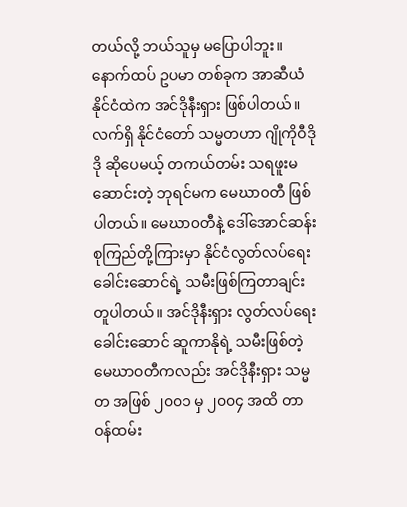တယ်လို့ ဘယ်သူမှ မပြောပါဘူး။
နောက်ထပ် ဥပမာ တစ်ခုက အာဆီယံ နိုင်ငံထဲက အင်ဒိုနီးရှား ဖြစ်ပါတယ်။ လက်ရှိ နိုင်ငံတော် သမ္မတဟာ ဂျိုကိုဝီဒိုဒို ဆိုပေမယ့် တကယ်တမ်း သရဖူးမဆောင်းတဲ့ ဘုရင်မက မေဃာ၀တီ ဖြစ်ပါတယ်။ မေဃာ၀တီနဲ့ ဒေါ်အောင်ဆန်းစုကြည်တို့ကြားမှာ နိုင်ငံလွတ်လပ်ရေး ခေါင်းဆောင်ရဲ့ သမီးဖြစ်ကြတာချင်း တူပါတယ်။ အင်ဒိုနီးရှား လွတ်လပ်ရေးခေါင်းဆောင် ဆူကာနိုရဲ့ သမီးဖြစ်တဲ့ မေဃာဝတီကလည်း အင်ဒိုနီးရှား သမ္မတ အဖြစ် ၂၀၀၁ မှ ၂၀၀၄ အထိ တာဝန်ထမ်း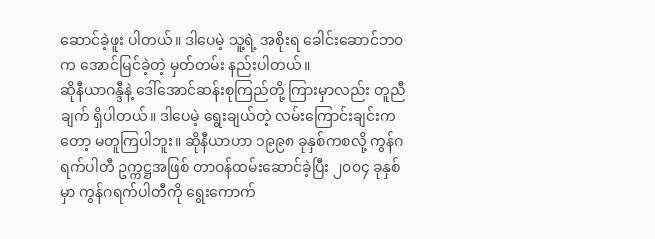ဆောင်ခဲ့ဖူး ပါတယ်။ ဒါပေမဲ့ သူ့ရဲ့ အစိုးရ ခေါင်းဆောင်ဘ၀က အောင်မြင်ခဲ့တဲ့ မှတ်တမ်း နည်းပါတယ်။
ဆိုနီယာဂန္ဒီနဲ့ ဒေါ်အောင်ဆန်းစုကြည်တို့ ကြားမှာလည်း တူညီချက် ရှိပါတယ်။ ဒါပေမဲ့ ရွေးချယ်တဲ့ လမ်းကြောင်းချင်းကတော့ မတူကြပါဘူး။ ဆိုနီယာဟာ ၁၉၉၈ ခုနှစ်ကစလို့ ကွန်ဂရက်ပါတီ ဥက္ကဋ္ဌအဖြစ် တာဝန်ထမ်းဆောင်ခဲ့ပြီး ၂၀၀၄ ခုနှစ်မှာ ကွန်ဂရက်ပါတီကို ရွေးကောက်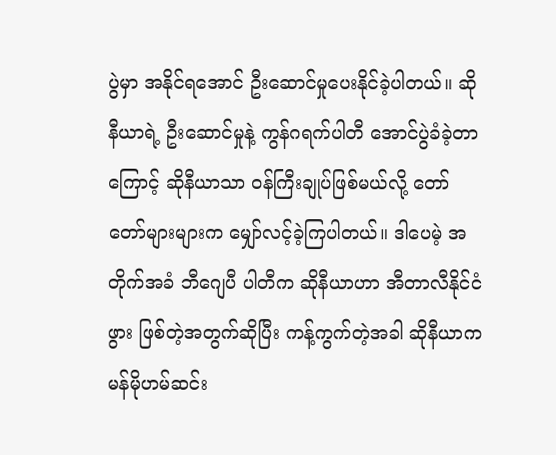ပွဲမှာ အနိုင်ရအောင် ဦးဆောင်မှုပေးနိုင်ခဲ့ပါတယ်။ ဆိုနီယာရဲ့ ဦးဆောင်မှုနဲ့ ကွန်ဂရက်ပါတီ အောင်ပွဲခံခဲ့တာကြောင့် ဆိုနီယာသာ ဝန်ကြီးချုပ်ဖြစ်မယ်လို့ တော်တော်များများက မျှော်လင့်ခဲ့ကြပါတယ်။ ဒါပေမဲ့ အတိုက်အခံ ဘီဂျေပီ ပါတီက ဆိုနီယာဟာ အီတာလီနိုင်ငံဖွား ဖြစ်တဲ့အတွက်ဆိုပြီး ကန့်ကွက်တဲ့အခါ ဆိုနီယာက မန်မိုဟမ်ဆင်း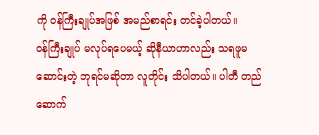ကို ဝန်ကြီးချုပ်အဖြစ် အမည်စာရင်း တင်ခဲ့ပါတယ်။
ဝန်ကြီးချုပ် မလုပ်ရပေမယ့် ဆိုနီယာဟာလည်း သရဖူမဆောင်းတဲ့ ဘုရင်မဆိုတာ လူတိုင်း သိပါတယ်။ ပါတီ တည်ဆောက်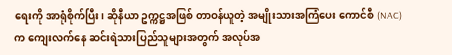ရေးကို အာရုံစိုက်ပြီး၊ ဆိုနီယာ ဥက္ကဋ္ဌအဖြစ် တာဝန်ယူတဲ့ အမျိုးသားအကြံပေး ကောင်စီ (NAC) က ကျေးလက်နေ ဆင်းရဲသားပြည်သူများအတွက် အလုပ်အ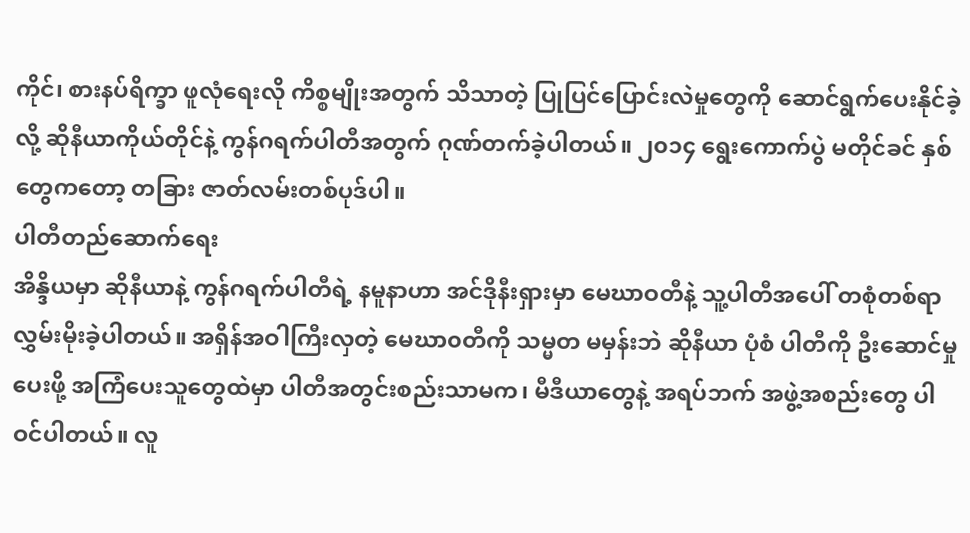ကိုင်၊ စားနပ်ရိက္ခာ ဖူလုံရေးလို ကိစ္စမျိုးအတွက် သိသာတဲ့ ပြုပြင်ပြောင်းလဲမှုတွေကို ဆောင်ရွက်ပေးနိုင်ခဲ့လို့ ဆိုနီယာကိုယ်တိုင်နဲ့ ကွန်ဂရက်ပါတီအတွက် ဂုဏ်တက်ခဲ့ပါတယ်။ ၂၀၁၄ ရွေးကောက်ပွဲ မတိုင်ခင် နှစ်တွေကတော့ တခြား ဇာတ်လမ်းတစ်ပုဒ်ပါ။
ပါတီတည်ဆောက်ရေး
အိန္ဒိယမှာ ဆိုနီယာနဲ့ ကွန်ဂရက်ပါတီရဲ့ နမူနာဟာ အင်ဒိုနီးရှားမှာ မေဃာဝတီနဲ့ သူ့ပါတီအပေါ် တစုံတစ်ရာ လွှမ်းမိုးခဲ့ပါတယ်။ အရှိန်အဝါကြီးလှတဲ့ မေဃာ၀တီကို သမ္မတ မမှန်းဘဲ ဆိုနီယာ ပုံစံ ပါတီကို ဦးဆောင်မှုပေးဖို့ အကြံပေးသူတွေထဲမှာ ပါတီအတွင်းစည်းသာမက၊ မီဒီယာတွေနဲ့ အရပ်ဘက် အဖွဲ့အစည်းတွေ ပါဝင်ပါတယ်။ လူ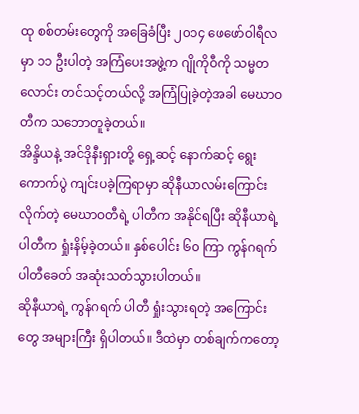ထု စစ်တမ်းတွေကို အခြေခံပြီး ၂၀၁၄ ဖေဖော်ဝါရီလမှာ ၁၁ ဦးပါတဲ့ အကြံပေးအဖွဲ့က ဂျိုကိုဝီကို သမ္မတလောင်း တင်သင့်တယ်လို့ အကြံပြုခဲ့တဲ့အခါ မေဃာဝတီက သဘောတူခဲ့တယ်။
အိန္ဒိယနဲ့ အင်ဒိုနီးရှားတို့ ရှေ့ဆင့် နောက်ဆင့် ရွေးကောက်ပွဲ ကျင်းပခဲ့ကြရာမှာ ဆိုနီယာလမ်းကြောင်းလိုက်တဲ့ မေဃာဝတီရဲ့ ပါတီက အနိုင်ရပြီး ဆိုနီယာရဲ့ ပါတီက ရှုံးနိမ့်ခဲ့တယ်။ နှစ်ပေါင်း ၆၀ ကြာ ကွန်ဂရက်ပါတီခေတ် အဆုံးသတ်သွားပါတယ်။
ဆိုနီယာရဲ့ ကွန်ဂရက် ပါတီ ရှုံးသွားရတဲ့ အကြောင်းတွေ အများကြီး ရှိပါတယ်။ ဒီထဲမှာ တစ်ချက်ကတော့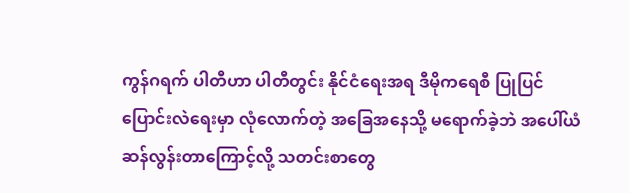ကွန်ဂရက် ပါတီဟာ ပါတီတွင်း နိုင်ငံရေးအရ ဒီမိုကရေစီ ပြုပြင်ပြောင်းလဲရေးမှာ လုံလောက်တဲ့ အခြေအနေသို့ မရောက်ခဲ့ဘဲ အပေါ်ယံ ဆန်လွန်းတာကြောင့်လို့ သတင်းစာတွေ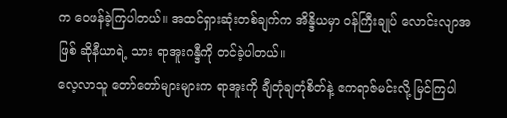က ဝေဖန်ခဲ့ကြပါတယ်။ အထင်ရှားဆုံးတစ်ချက်က အိန္ဒိယမှာ ဝန်ကြီးချုပ် လောင်းလျာအဖြစ် ဆိုနီယာရဲ့ သား ရာအူးဂန္ဒီကို တင်ခဲ့ပါတယ်။
လေ့လာသူ တော်တော်များများက ရာအူးကို ချီတုံချတုံစိတ်နဲ့ ဧကရာဇ်မင်းလို့ မြင်ကြပါ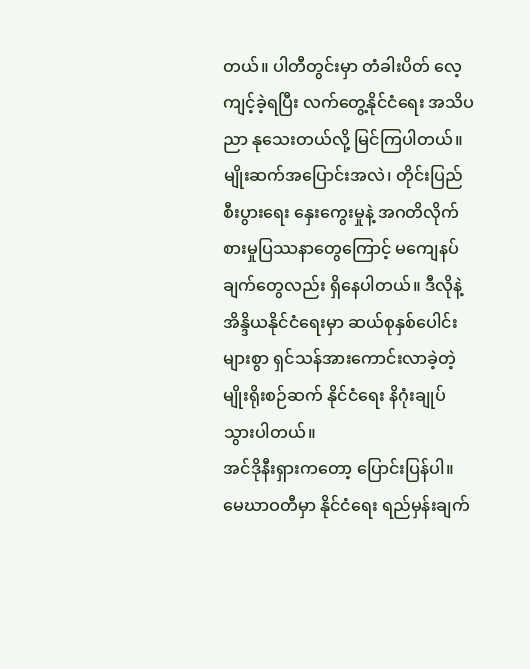တယ်။ ပါတီတွင်းမှာ တံခါးပိတ် လေ့ကျင့်ခဲ့ရပြီး လက်တွေ့နိုင်ငံရေး အသိပညာ နုသေးတယ်လို့ မြင်ကြပါတယ်။ မျိုးဆက်အပြောင်းအလဲ၊ တိုင်းပြည် စီးပွားရေး နှေးကွေးမှုနဲ့ အဂတိလိုက်စားမှုပြဿနာတွေကြောင့် မကျေနပ်ချက်တွေလည်း ရှိနေပါတယ်။ ဒီလိုနဲ့ အိန္ဒိယနိုင်ငံရေးမှာ ဆယ်စုနှစ်ပေါင်းများစွာ ရှင်သန်အားကောင်းလာခဲ့တဲ့ မျိုးရိုးစဉ်ဆက် နိုင်ငံရေး နိဂုံးချုပ်သွားပါတယ်။
အင်ဒိုနီးရှားကတော့ ပြောင်းပြန်ပါ။ မေဃာဝတီမှာ နိုင်ငံရေး ရည်မှန်းချက်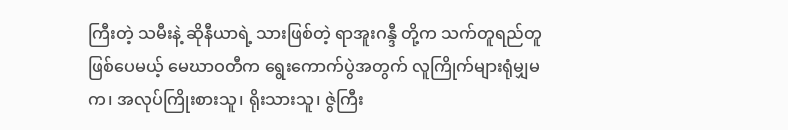ကြီးတဲ့ သမီးနဲ့ ဆိုနီယာရဲ့ သားဖြစ်တဲ့ ရာအူးဂန္ဒီ တို့က သက်တူရည်တူဖြစ်ပေမယ့် မေဃာဝတီက ရွေးကောက်ပွဲအတွက် လူကြိုက်များရုံမျှမက၊ အလုပ်ကြိုးစားသူ၊ ရိုးသားသူ၊ ဇွဲကြီး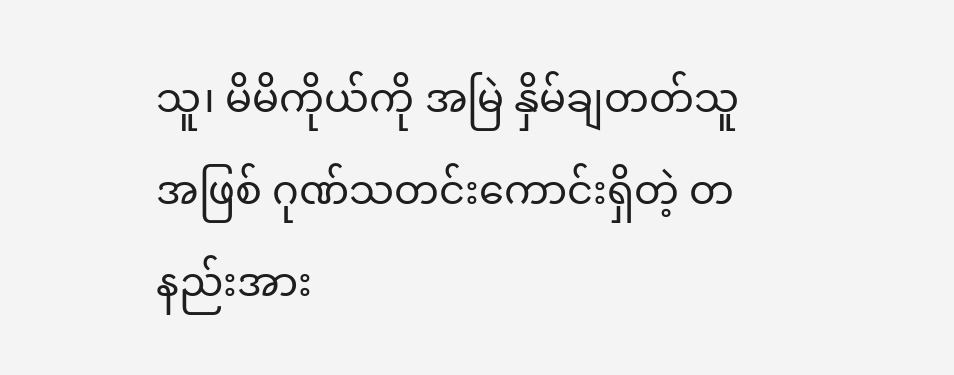သူ၊ မိမိကိုယ်ကို အမြဲ နှိမ်ချတတ်သူအဖြစ် ဂုဏ်သတင်းကောင်းရှိတဲ့ တနည်းအား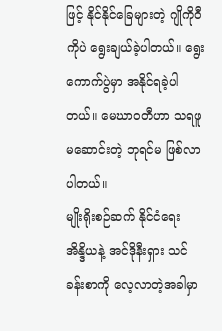ဖြင့် နိုင်နိုင်ခြေများတဲ့ ဂျိုကိုဝီကိုပဲ ရွေးချယ်ခဲ့ပါတယ်။ ရွေးကောက်ပွဲမှာ အနိုင်ရခဲ့ပါတယ်။ မေဃာ၀တီဟာ သရဖူ မဆောင်းတဲ့ ဘုရင်မ ဖြစ်လာပါတယ်။
မျိုးရိုးစဉ်ဆက် နိုင်ငံရေး
အိန္ဒိယနဲ့ အင်ဒိုနီးရှား သင်ခန်းစာကို လေ့လာတဲ့အခါမှာ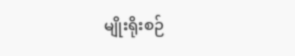မျိုးရိုးစဉ်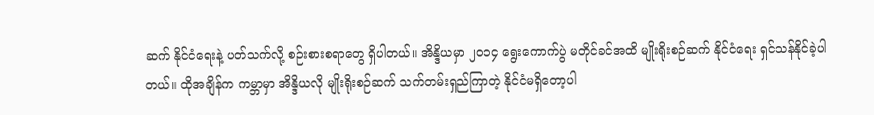ဆက် နိုင်ငံရေးနဲ့ ပတ်သက်လို့ စဉ်းစားစရာတွေ ရှိပါတယ်။ အိန္ဒိယမှာ ၂၀၁၄ ရွေးကောက်ပွဲ မတိုင်ခင်အထိ မျိုးရိုးစဉ်ဆက် နိုင်ငံရေး ရှင်သန်နိုင်ခဲ့ပါတယ်။ ထိုအချိန်က ကမ္ဘာမှာ အိန္ဒိယလို မျိုးရိုးစဉ်ဆက် သက်တမ်းရှည်ကြာတဲ့ နိုင်ငံမရှိတော့ပါ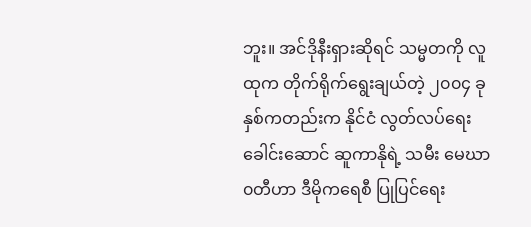ဘူး။ အင်ဒိုနီးရှားဆိုရင် သမ္မတကို လူထုက တိုက်ရိုက်ရွေးချယ်တဲ့ ၂၀၀၄ ခုနှစ်ကတည်းက နိုင်ငံ လွတ်လပ်ရေးခေါင်းဆောင် ဆူကာနိုရဲ့ သမီး မေဃာ၀တီဟာ ဒီမိုကရေစီ ပြုပြင်ရေး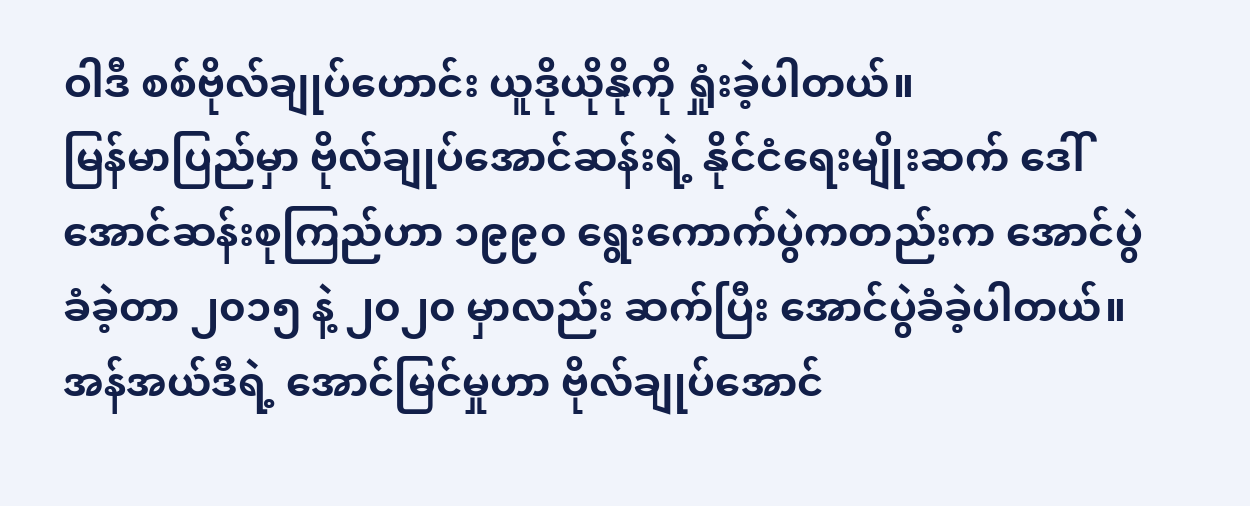ဝါဒီ စစ်ဗိုလ်ချုပ်ဟောင်း ယူဒိုယိုနိုကို ရှုံးခဲ့ပါတယ်။
မြန်မာပြည်မှာ ဗိုလ်ချုပ်အောင်ဆန်းရဲ့ နိုင်ငံရေးမျိုးဆက် ဒေါ်အောင်ဆန်းစုကြည်ဟာ ၁၉၉၀ ရွေးကောက်ပွဲကတည်းက အောင်ပွဲခံခဲ့တာ ၂၀၁၅ နဲ့ ၂၀၂၀ မှာလည်း ဆက်ပြီး အောင်ပွဲခံခဲ့ပါတယ်။ အန်အယ်ဒီရဲ့ အောင်မြင်မှုဟာ ဗိုလ်ချုပ်အောင်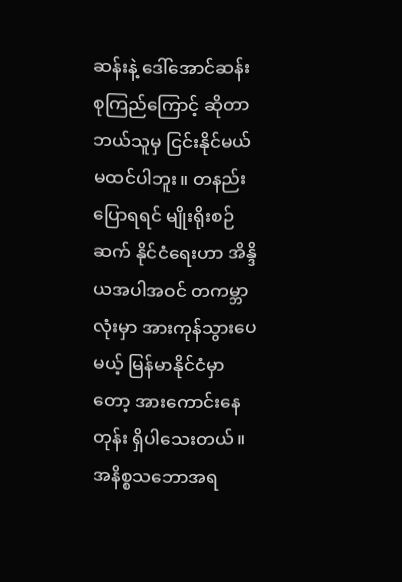ဆန်းနဲ့ ဒေါ်အောင်ဆန်းစုကြည်ကြောင့် ဆိုတာ ဘယ်သူမှ ငြင်းနိုင်မယ် မထင်ပါဘူး။ တနည်း ပြောရရင် မျိုးရိုးစဉ်ဆက် နိုင်ငံရေးဟာ အိန္ဒိယအပါအဝင် တကမ္ဘာလုံးမှာ အားကုန်သွားပေမယ့် မြန်မာနိုင်ငံမှာတော့ အားကောင်းနေတုန်း ရှိပါသေးတယ်။ အနိစ္စသဘောအရ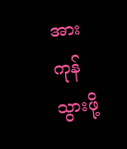အားကုန်သွားဖို့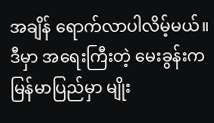အချိန် ရောက်လာပါလိမ့်မယ်။
ဒီမှာ အရေးကြီးတဲ့ မေးခွန်းက မြန်မာပြည်မှာ မျိုး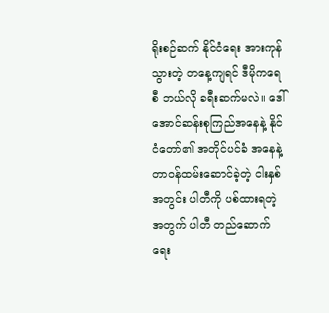ရိုးစဉ်ဆက် နိုင်ငံရေး အားကုန်သွားတဲ့ တနေ့ကျရင် ဒီမိုကရေစီ ဘယ်လို ခရီးဆက်မလဲ။ ဒေါ်အောင်ဆန်းစုကြည်အနေနဲ့ နိုင်ငံတော်၏ အတိုင်ပင်ခံ အနေနဲ့ တာဝန်ထမ်းဆောင်ခဲ့တဲ့ ငါးနှစ်အတွင်း ပါတီကို ပစ်ထားရတဲ့အတွက် ပါတီ တည်ဆောက်ရေး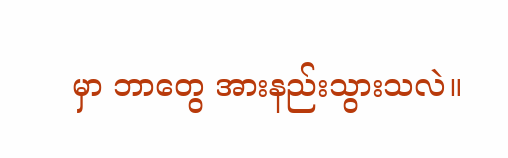မှာ ဘာတွေ အားနည်းသွားသလဲ။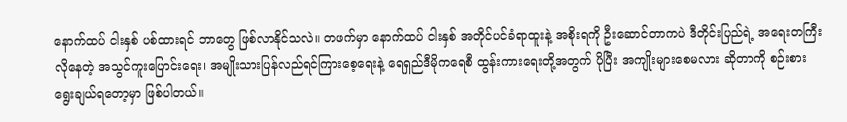နောက်ထပ် ငါးနှစ် ပစ်ထားရင် ဘာတွေ ဖြစ်လာနိုင်သလဲ။ တဖက်မှာ နောက်ထပ် ငါးနှစ် အတိုင်ပင်ခံရာထူးနဲ့ အစိုးရကို ဦးဆောင်တာကပဲ ဒီတိုင်းပြည်ရဲ့ အရေးတကြီး လိုနေတဲ့ အသွင်ကူးပြောင်းရေး၊ အမျိုးသားပြန်လည်ရင်ကြားစေ့ရေးနဲ့ ရေရှည်ဒီမိုကရေစီ ထွန်းကားရေးတို့အတွက် ပိုပြီး အကျိုးများစေမလား ဆိုတာကို စဉ်းစား ရွေးချယ်ရတော့မှာ ဖြစ်ပါတယ်။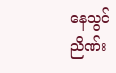နေသွင်ညိဏ်း